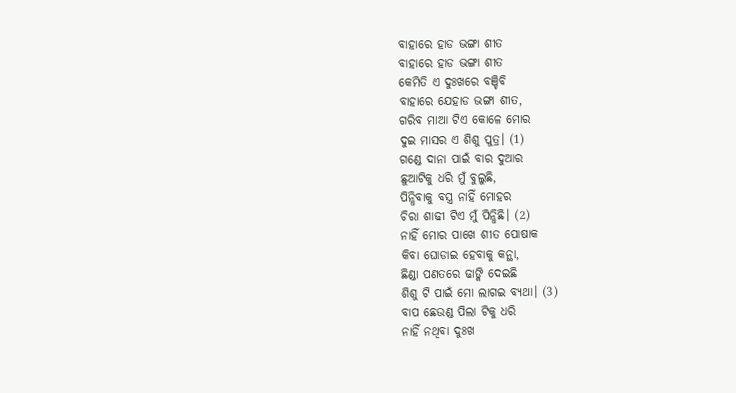ବାହାରେ ହାଡ ଭଙ୍ଗା ଶୀତ
ବାହାରେ ହାଡ ଭଙ୍ଗା ଶୀତ
କେମିତି ଏ ଦୁଃଖରେ ବଞ୍ଚିବି
ବାହାରେ ଯେହାଡ ଭଙ୍ଗା ଶୀତ,
ଗରିବ ମାଆ ଟିଏ କୋଳେ ମୋର
ଦୁଇ ମାସର ଏ ଶିଶୁ ପୁତ୍ର। (1)
ଗଣ୍ଡେ ଦାନା ପାଇଁ ବାର ଦୁଆର
ଛୁଆଟିକୁ ଧରି ମୁଁ ବୁଲୁଛି,
ପିନ୍ଧିବାକୁ ବସ୍ତ୍ର ନାହିଁ ମୋହର
ଚିରା ଶାଢୀ ଟିଏ ମୁଁ ପିନ୍ଧିଛି। (2)
ନାହିଁ ମୋର ପାଖେ ଶୀତ ପୋଷାକ
କିବା ଘୋଡାଇ ହେବାକୁ କନ୍ଥା,
ଛିଣ୍ଡା ପଣତରେ ଢାଙ୍କି ଦେଇଛି
ଶିଶୁ ଟି ପାଇଁ ମୋ ଲାଗଇ ବ୍ୟଥା। (3)
ବାପ ଛେଉଣ୍ଡ ପିଲା ଟିକୁ ଧରି
ନାହିଁ ନଥିବା ଦୁଃଖ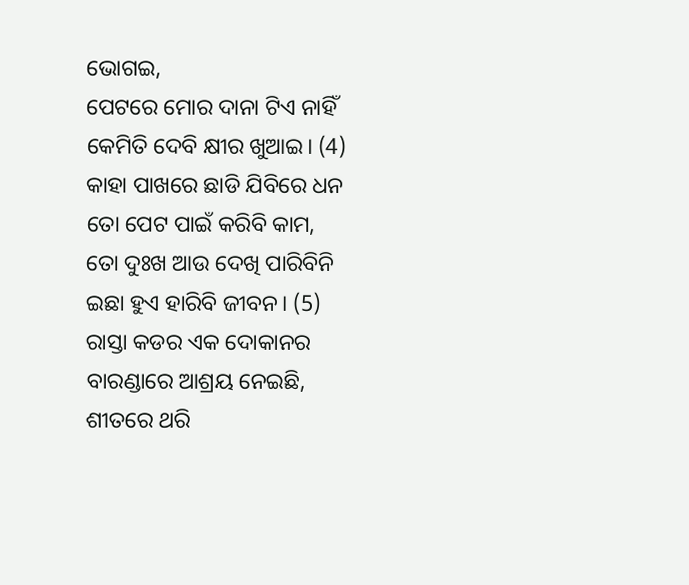ଭୋଗଇ,
ପେଟରେ ମୋର ଦାନା ଟିଏ ନାହିଁ
କେମିତି ଦେବି କ୍ଷୀର ଖୁଆଇ। (4)
କାହା ପାଖରେ ଛାଡି ଯିବିରେ ଧନ
ତୋ ପେଟ ପାଇଁ କରିବି କାମ,
ତୋ ଦୁଃଖ ଆଉ ଦେଖି ପାରିବିନି
ଇଛା ହୁଏ ହାରିବି ଜୀବନ। (5)
ରାସ୍ତା କଡର ଏକ ଦୋକାନର
ବାରଣ୍ଡାରେ ଆଶ୍ରୟ ନେଇଛି,
ଶୀତରେ ଥରି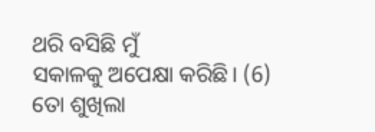ଥରି ବସିଛି ମୁଁ
ସକାଳକୁ ଅପେକ୍ଷା କରିଛି। (6)
ତୋ ଶୁଖିଲା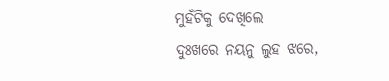ମୁହଁଟିକୁ ଦେଖିଲେ
ଦୁଃଖରେ ନୟନୁ ଲୁହ ଝରେ,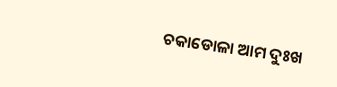ଚକାଡୋଳା ଆମ ଦୁଃଖ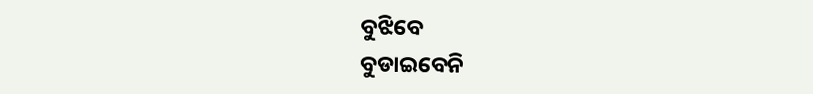ବୁଝିବେ
ବୁଡାଇବେନି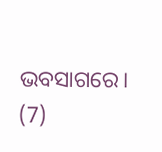ଭବସାଗରେ। (7)